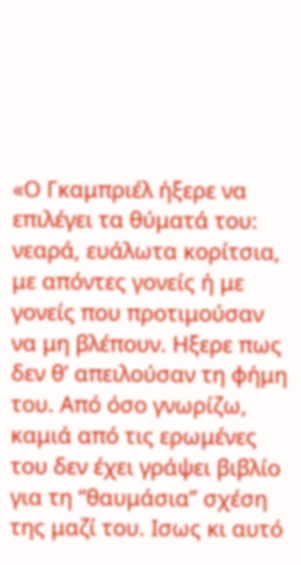«Ο Γκαμπριέλ ήξερε να επιλέγει τα θύματά του: νεαρά, ευάλωτα κορίτσια, με απόντες γονείς ή με γονείς που προτιμούσαν να μη βλέπουν. Ηξερε πως δεν θ’ απειλούσαν τη φήμη του. Από όσο γνωρίζω, καμιά από τις ερωμένες του δεν έχει γράψει βιβλίο για τη “θαυμάσια” σχέση της μαζί του. Ισως κι αυτό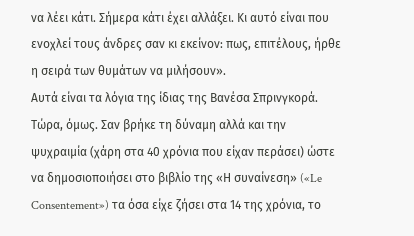να λέει κάτι. Σήμερα κάτι έχει αλλάξει. Κι αυτό είναι που ενοχλεί τους άνδρες σαν κι εκείνον: πως, επιτέλους, ήρθε η σειρά των θυμάτων να μιλήσουν».
Αυτά είναι τα λόγια της ίδιας της Βανέσα Σπρινγκορά. Τώρα, όμως. Σαν βρήκε τη δύναμη αλλά και την ψυχραιμία (χάρη στα 40 χρόνια που είχαν περάσει) ώστε να δημοσιοποιήσει στο βιβλίο της «Η συναίνεση» («Le Consentement») τα όσα είχε ζήσει στα 14 της χρόνια, το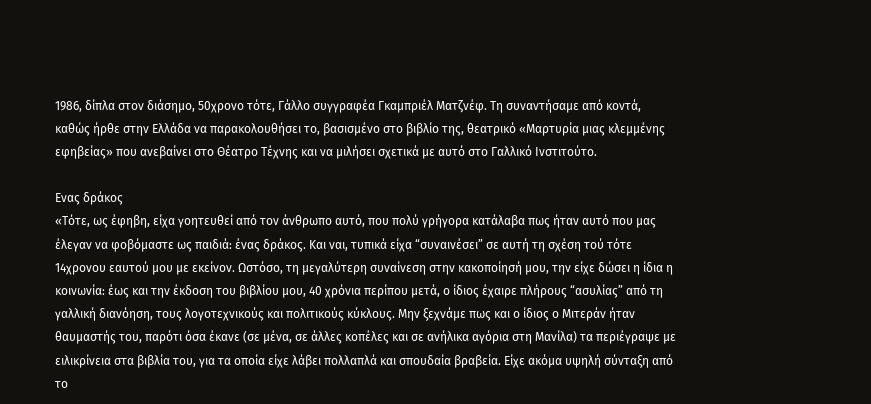1986, δίπλα στον διάσημο, 50χρονο τότε, Γάλλο συγγραφέα Γκαμπριέλ Ματζνέφ. Τη συναντήσαμε από κοντά, καθώς ήρθε στην Ελλάδα να παρακολουθήσει το, βασισμένο στο βιβλίο της, θεατρικό «Μαρτυρία μιας κλεμμένης εφηβείας» που ανεβαίνει στο Θέατρο Τέχνης και να μιλήσει σχετικά με αυτό στο Γαλλικό Ινστιτούτο.

Ενας δράκος
«Τότε, ως έφηβη, είχα γοητευθεί από τον άνθρωπο αυτό, που πολύ γρήγορα κατάλαβα πως ήταν αυτό που μας έλεγαν να φοβόμαστε ως παιδιά: ένας δράκος. Και ναι, τυπικά είχα “συναινέσει” σε αυτή τη σχέση τού τότε 14χρονου εαυτού μου με εκείνον. Ωστόσο, τη μεγαλύτερη συναίνεση στην κακοποίησή μου, την είχε δώσει η ίδια η κοινωνία: έως και την έκδοση του βιβλίου μου, 40 χρόνια περίπου μετά, ο ίδιος έχαιρε πλήρους “ασυλίας” από τη γαλλική διανόηση, τους λογοτεχνικούς και πολιτικούς κύκλους. Μην ξεχνάμε πως και ο ίδιος ο Μιτεράν ήταν θαυμαστής του, παρότι όσα έκανε (σε μένα, σε άλλες κοπέλες και σε ανήλικα αγόρια στη Μανίλα) τα περιέγραψε με ειλικρίνεια στα βιβλία του, για τα οποία είχε λάβει πολλαπλά και σπουδαία βραβεία. Είχε ακόμα υψηλή σύνταξη από το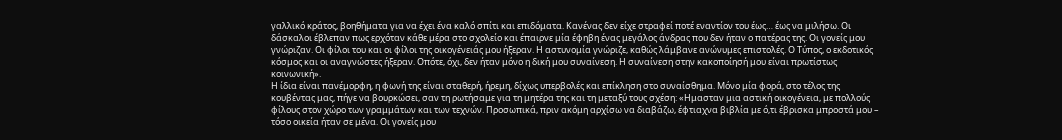γαλλικό κράτος, βοηθήματα για να έχει ένα καλό σπίτι και επιδόματα. Κανένας δεν είχε στραφεί ποτέ εναντίον του έως… έως να μιλήσω. Οι δάσκαλοι έβλεπαν πως ερχόταν κάθε μέρα στο σχολείο και έπαιρνε μία έφηβη ένας μεγάλος άνδρας που δεν ήταν ο πατέρας της. Οι γονείς μου γνώριζαν. Οι φίλοι του και οι φίλοι της οικογένειάς μου ήξεραν. Η αστυνομία γνώριζε, καθώς λάμβανε ανώνυμες επιστολές. Ο Τύπος, ο εκδοτικός κόσμος και οι αναγνώστες ήξεραν. Οπότε, όχι, δεν ήταν μόνο η δική μου συναίνεση. Η συναίνεση στην κακοποίησή μου είναι πρωτίστως κοινωνική».
Η ίδια είναι πανέμορφη, η φωνή της είναι σταθερή, ήρεμη, δίχως υπερβολές και επίκληση στο συναίσθημα. Μόνο μία φορά, στο τέλος της κουβέντας μας, πήγε να βουρκώσει, σαν τη ρωτήσαμε για τη μητέρα της και τη μεταξύ τους σχέση: «Ημασταν μια αστική οικογένεια, με πολλούς φίλους στον χώρο των γραμμάτων και των τεχνών. Προσωπικά, πριν ακόμη αρχίσω να διαβάζω, έφτιαχνα βιβλία με ό,τι έβρισκα μπροστά μου – τόσο οικεία ήταν σε μένα. Οι γονείς μου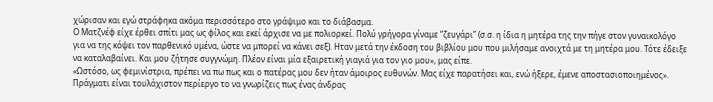χώρισαν και εγώ στράφηκα ακόμα περισσότερο στο γράψιμο και το διάβασμα.
Ο Ματζνέφ είχε έρθει σπίτι μας ως φίλος και εκεί άρχισε να με πολιορκεί. Πολύ γρήγορα γίναμε “ζευγάρι” (σ.σ. η ίδια η μητέρα της την πήγε στον γυναικολόγο για να της κόψει τον παρθενικό υμένα, ώστε να μπορεί να κάνει σεξ). Ηταν μετά την έκδοση του βιβλίου μου που μιλήσαμε ανοιχτά με τη μητέρα μου. Τότε έδειξε να καταλαβαίνει. Και μου ζήτησε συγγνώμη. Πλέον είναι μία εξαιρετική γιαγιά για τον γιο μου», μας είπε.
«Ωστόσο, ως φεμινίστρια, πρέπει να πω πως και ο πατέρας μου δεν ήταν άμοιρος ευθυνών. Μας είχε παρατήσει και, ενώ ήξερε, έμενε αποστασιοποιημένος». Πράγματι είναι τουλάχιστον περίεργο το να γνωρίζεις πως ένας άνδρας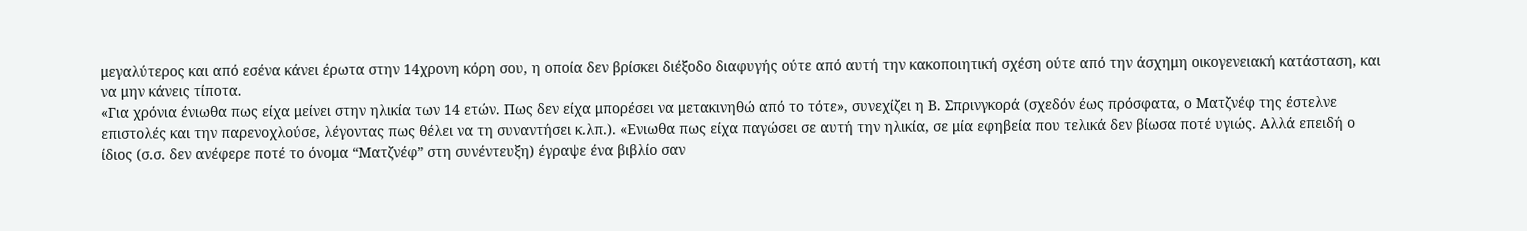μεγαλύτερος και από εσένα κάνει έρωτα στην 14χρονη κόρη σου, η οποία δεν βρίσκει διέξοδο διαφυγής ούτε από αυτή την κακοποιητική σχέση ούτε από την άσχημη οικογενειακή κατάσταση, και να μην κάνεις τίποτα.
«Για χρόνια ένιωθα πως είχα μείνει στην ηλικία των 14 ετών. Πως δεν είχα μπορέσει να μετακινηθώ από το τότε», συνεχίζει η Β. Σπρινγκορά (σχεδόν έως πρόσφατα, ο Ματζνέφ της έστελνε επιστολές και την παρενοχλούσε, λέγοντας πως θέλει να τη συναντήσει κ.λπ.). «Ενιωθα πως είχα παγώσει σε αυτή την ηλικία, σε μία εφηβεία που τελικά δεν βίωσα ποτέ υγιώς. Αλλά επειδή ο ίδιος (σ.σ. δεν ανέφερε ποτέ το όνομα “Ματζνέφ” στη συνέντευξη) έγραψε ένα βιβλίο σαν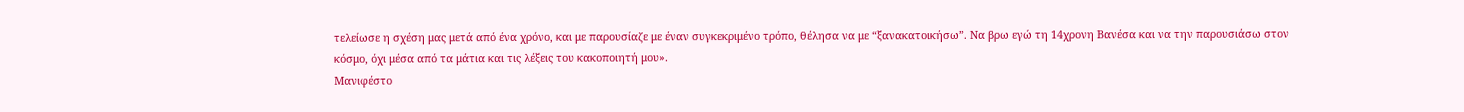τελείωσε η σχέση μας μετά από ένα χρόνο, και με παρουσίαζε με έναν συγκεκριμένο τρόπο, θέλησα να με “ξανακατοικήσω”. Να βρω εγώ τη 14χρονη Βανέσα και να την παρουσιάσω στον κόσμο, όχι μέσα από τα μάτια και τις λέξεις του κακοποιητή μου».
Μανιφέστο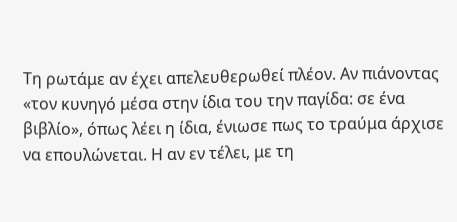Τη ρωτάμε αν έχει απελευθερωθεί πλέον. Αν πιάνοντας «τον κυνηγό μέσα στην ίδια του την παγίδα: σε ένα βιβλίο», όπως λέει η ίδια, ένιωσε πως το τραύμα άρχισε να επουλώνεται. Η αν εν τέλει, με τη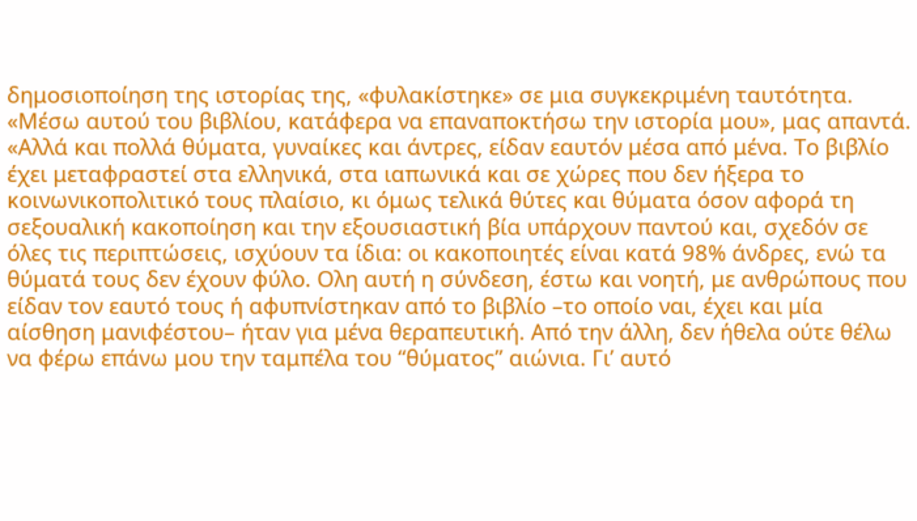δημοσιοποίηση της ιστορίας της, «φυλακίστηκε» σε μια συγκεκριμένη ταυτότητα. «Μέσω αυτού του βιβλίου, κατάφερα να επαναποκτήσω την ιστορία μου», μας απαντά.
«Αλλά και πολλά θύματα, γυναίκες και άντρες, είδαν εαυτόν μέσα από μένα. Το βιβλίο έχει μεταφραστεί στα ελληνικά, στα ιαπωνικά και σε χώρες που δεν ήξερα το κοινωνικοπολιτικό τους πλαίσιο, κι όμως τελικά θύτες και θύματα όσον αφορά τη σεξουαλική κακοποίηση και την εξουσιαστική βία υπάρχουν παντού και, σχεδόν σε όλες τις περιπτώσεις, ισχύουν τα ίδια: οι κακοποιητές είναι κατά 98% άνδρες, ενώ τα θύματά τους δεν έχουν φύλο. Ολη αυτή η σύνδεση, έστω και νοητή, με ανθρώπους που είδαν τον εαυτό τους ή αφυπνίστηκαν από το βιβλίο –το οποίο ναι, έχει και μία αίσθηση μανιφέστου– ήταν για μένα θεραπευτική. Από την άλλη, δεν ήθελα ούτε θέλω να φέρω επάνω μου την ταμπέλα του “θύματος” αιώνια. Γι’ αυτό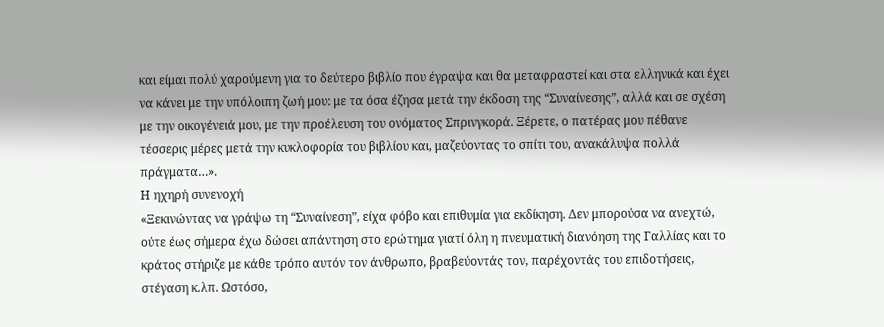και είμαι πολύ χαρούμενη για το δεύτερο βιβλίο που έγραψα και θα μεταφραστεί και στα ελληνικά και έχει να κάνει με την υπόλοιπη ζωή μου: με τα όσα έζησα μετά την έκδοση της “Συναίνεσης”, αλλά και σε σχέση με την οικογένειά μου, με την προέλευση του ονόματος Σπρινγκορά. Ξέρετε, ο πατέρας μου πέθανε τέσσερις μέρες μετά την κυκλοφορία του βιβλίου και, μαζεύοντας το σπίτι του, ανακάλυψα πολλά πράγματα…».
Η ηχηρή συνενοχή
«Ξεκινώντας να γράψω τη “Συναίνεση”, είχα φόβο και επιθυμία για εκδίκηση. Δεν μπορούσα να ανεχτώ, ούτε έως σήμερα έχω δώσει απάντηση στο ερώτημα γιατί όλη η πνευματική διανόηση της Γαλλίας και το κράτος στήριζε με κάθε τρόπο αυτόν τον άνθρωπο, βραβεύοντάς τον, παρέχοντάς του επιδοτήσεις, στέγαση κ.λπ. Ωστόσο,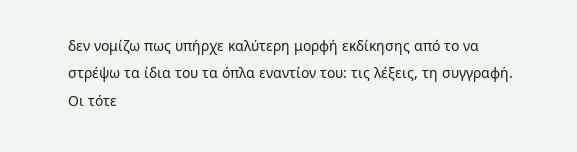δεν νομίζω πως υπήρχε καλύτερη μορφή εκδίκησης από το να στρέψω τα ίδια του τα όπλα εναντίον του: τις λέξεις, τη συγγραφή. Οι τότε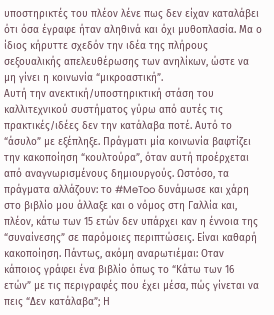υποστηρικτές του πλέον λένε πως δεν είχαν καταλάβει ότι όσα έγραφε ήταν αληθινά και όχι μυθοπλασία. Μα ο ίδιος κήρυττε σχεδόν την ιδέα της πλήρους σεξουαλικής απελευθέρωσης των ανηλίκων, ώστε να μη γίνει η κοινωνία “μικροαστική”.
Αυτή την ανεκτική/υποστηρικτική στάση του καλλιτεχνικού συστήματος γύρω από αυτές τις πρακτικές/ιδέες δεν την κατάλαβα ποτέ. Αυτό το “άσυλο” με εξέπληξε. Πράγματι μία κοινωνία βαφτίζει την κακοποίηση “κουλτούρα”, όταν αυτή προέρχεται από αναγνωρισμένους δημιουργούς. Ωστόσο, τα πράγματα αλλάζουν: το #MeToo δυνάμωσε και χάρη στο βιβλίο μου άλλαξε και ο νόμος στη Γαλλία και, πλέον, κάτω των 15 ετών δεν υπάρχει καν η έννοια της “συναίνεσης” σε παρόμοιες περιπτώσεις. Είναι καθαρή κακοποίηση. Πάντως, ακόμη αναρωτιέμαι: Οταν κάποιος γράφει ένα βιβλίο όπως το “Κάτω των 16 ετών” με τις περιγραφές που έχει μέσα, πώς γίνεται να πεις “Δεν κατάλαβα”; Η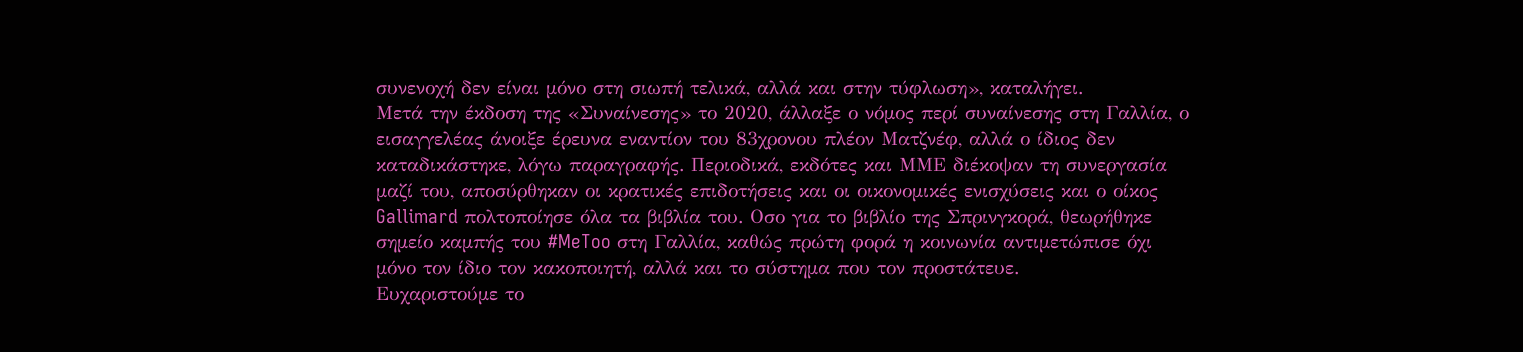συνενοχή δεν είναι μόνο στη σιωπή τελικά, αλλά και στην τύφλωση», καταλήγει.
Μετά την έκδοση της «Συναίνεσης» το 2020, άλλαξε ο νόμος περί συναίνεσης στη Γαλλία, ο εισαγγελέας άνοιξε έρευνα εναντίον του 83χρονου πλέον Ματζνέφ, αλλά ο ίδιος δεν καταδικάστηκε, λόγω παραγραφής. Περιοδικά, εκδότες και ΜΜΕ διέκοψαν τη συνεργασία μαζί του, αποσύρθηκαν οι κρατικές επιδοτήσεις και οι οικονομικές ενισχύσεις και ο οίκος Gallimard πολτοποίησε όλα τα βιβλία του. Οσο για το βιβλίο της Σπρινγκορά, θεωρήθηκε σημείο καμπής του #MeToo στη Γαλλία, καθώς πρώτη φορά η κοινωνία αντιμετώπισε όχι μόνο τον ίδιο τον κακοποιητή, αλλά και το σύστημα που τον προστάτευε.
Ευχαριστούμε το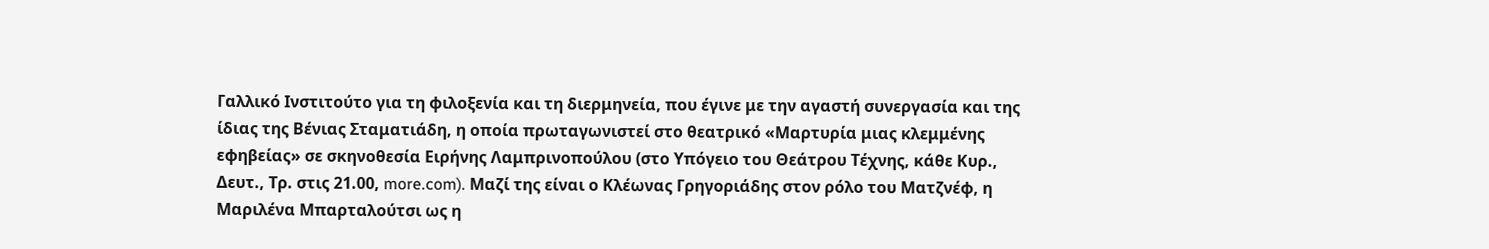Γαλλικό Ινστιτούτο για τη φιλοξενία και τη διερμηνεία, που έγινε με την αγαστή συνεργασία και της ίδιας της Βένιας Σταματιάδη, η οποία πρωταγωνιστεί στο θεατρικό «Μαρτυρία μιας κλεμμένης εφηβείας» σε σκηνοθεσία Ειρήνης Λαμπρινοπούλου (στο Υπόγειο του Θεάτρου Τέχνης, κάθε Κυρ., Δευτ., Τρ. στις 21.00, more.com). Μαζί της είναι ο Κλέωνας Γρηγοριάδης στον ρόλο του Ματζνέφ, η Μαριλένα Μπαρταλούτσι ως η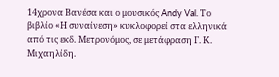14χρονα Βανέσα και ο μουσικός Andy Val. Το βιβλίο «Η συναίνεση» κυκλοφορεί στα ελληνικά από τις εκδ. Μετρονόμος, σε μετάφραση Γ. Κ. Μιχαηλίδη.